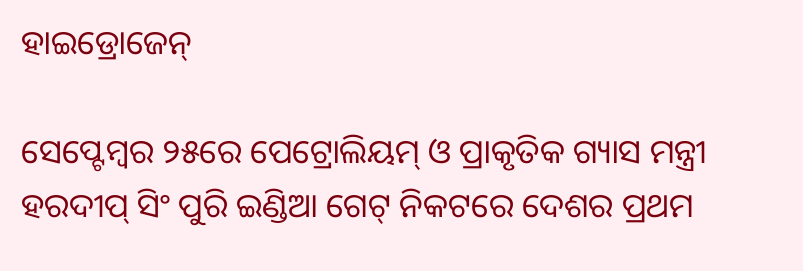ହାଇଡ୍ରୋଜେନ୍‌

ସେପ୍ଟେମ୍ବର ୨୫ରେ ପେଟ୍ରୋଲିୟମ୍‌ ଓ ପ୍ରାକୃତିକ ଗ୍ୟାସ ମନ୍ତ୍ରୀ ହରଦୀପ୍‌ ସିଂ ପୁରି ଇଣ୍ଡିଆ ଗେଟ୍‌ ନିକଟରେ ଦେଶର ପ୍ରଥମ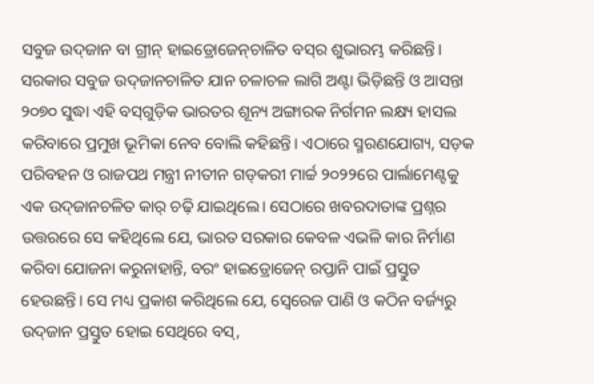ସବୁଜ ଉଦ୍‌ଜାନ ବା ଗ୍ରୀନ୍‌ ହାଇଡ୍ରୋଜେନ୍‌ଚାଳିତ ବସ୍‌ର ଶୁଭାରମ୍ଭ କରିଛନ୍ତି। ସରକାର ସବୁଜ ଉଦ୍‌ଜାନଚାଳିତ ଯାନ ଚଳାଚଳ ଲାଗି ଅଣ୍ଟା ଭିଡ଼ିଛନ୍ତି ଓ ଆସନ୍ତା ୨୦୭୦ ସୁଦ୍ଧା ଏହି ବସ୍‌ଗୁଡ଼ିକ ଭାରତର ଶୂନ୍ୟ ଅଙ୍ଗାରକ ନିର୍ଗମନ ଲକ୍ଷ୍ୟ ହାସଲ କରିବାରେ ପ୍ରମୁଖ ଭୂମିକା ନେବ ବୋଲି କହିଛନ୍ତି। ଏଠାରେ ସ୍ମରଣଯୋଗ୍ୟ, ସଡ଼କ ପରିବହନ ଓ ରାଜପଥ ମନ୍ତ୍ରୀ ନୀତୀନ ଗଡ୍‌କରୀ ମାର୍ଚ୍ଚ ୨୦୨୨ରେ ପାର୍ଲାମେଣ୍ଟକୁ ଏକ ଉଦ୍‌ଜାନଚଳିତ କାର୍‌ ଚଢ଼ି ଯାଇଥିଲେ। ସେଠାରେ ଖବରଦାତାଙ୍କ ପ୍ରଶ୍ନର ଉତ୍ତରରେ ସେ କହିଥିଲେ ଯେ, ଭାରତ ସରକାର କେବଳ ଏଭଳି କାର ନିର୍ମାଣ କରିବା ଯୋଜନା କରୁନାହାନ୍ତି, ବରଂ ହାଇଡ୍ରୋଜେନ୍‌ ରପ୍ତାନି ପାଇଁ ପ୍ରସ୍ତୁତ ହେଉଛନ୍ତି। ସେ ମଧ୍ୟ ପ୍ରକାଶ କରିଥିଲେ ଯେ, ସ୍ବେରେଜ ପାଣି ଓ କଠିନ ବର୍ଜ୍ୟରୁ ଉଦ୍‌ଜାନ ପ୍ରସ୍ତୁତ ହୋଇ ସେଥିରେ ବସ୍‌,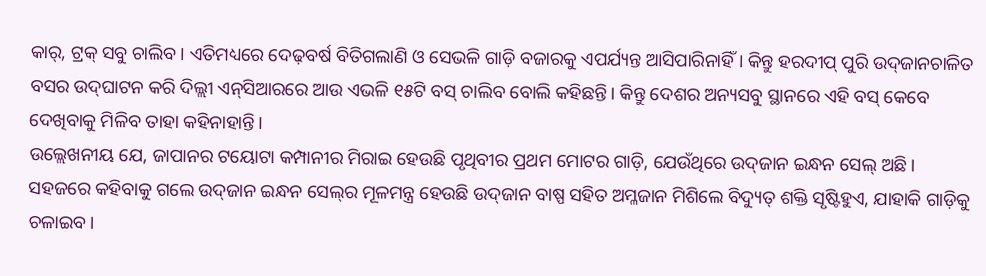କାର୍‌, ଟ୍ରକ୍‌ ସବୁ ଚାଲିବ। ଏତିମଧ୍ୟରେ ଦେଢ଼ବର୍ଷ ବିତିଗଲାଣି ଓ ସେଭଳି ଗାଡ଼ି ବଜାରକୁ ଏପର୍ଯ୍ୟନ୍ତ ଆସିପାରିନାହିଁ। କିନ୍ତୁ ହରଦୀପ୍‌ ପୁରି ଉଦ୍‌ଜାନଚାଳିତ ବସର ଉଦ୍‌ଘାଟନ କରି ଦିଲ୍ଲୀ ଏନ୍‌ସିଆରରେ ଆଉ ଏଭଳି ୧୫ଟି ବସ୍‌ ଚାଲିବ ବୋଲି କହିଛନ୍ତି। କିନ୍ତୁ ଦେଶର ଅନ୍ୟସବୁ ସ୍ଥାନରେ ଏହି ବସ୍‌ କେବେ ଦେଖିବାକୁ ମିଳିବ ତାହା କହିନାହାନ୍ତି।
ଉଲ୍ଲେଖନୀୟ ଯେ, ଜାପାନର ଟୟୋଟା କମ୍ପାନୀର ମିରାଇ ହେଉଛି ପୃଥିବୀର ପ୍ରଥମ ମୋଟର ଗାଡ଼ି, ଯେଉଁଥିରେ ଉଦ୍‌ଜାନ ଇନ୍ଧନ ସେଲ୍‌ ଅଛି। ସହଜରେ କହିବାକୁ ଗଲେ ଉଦ୍‌ଜାନ ଇନ୍ଧନ ସେଲ୍‌ର ମୂଳମନ୍ତ୍ର ହେଉଛି ଉଦ୍‌ଜାନ ବାଷ୍ପ ସହିତ ଅମ୍ଳଜାନ ମିଶିଲେ ବିଦ୍ୟୁତ୍‌ ଶକ୍ତି ସୃଷ୍ଟିହୁଏ, ଯାହାକି ଗାଡ଼ିକୁ ଚଳାଇବ।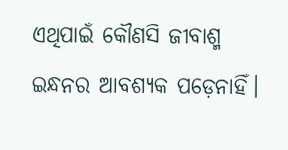ଏଥିପାଇଁ କୌଣସି ଜୀବାଶ୍ମ ଇନ୍ଧନର ଆବଶ୍ୟକ ପଡ଼େନାହିଁ।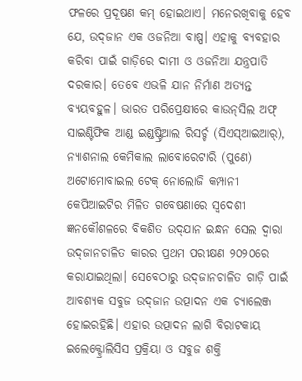ଫଳରେ ପ୍ରଦୂଷଣ କମ୍‌ ହୋଇଥାଏ। ମନେରଖିବାକୁ ହେବ ଯେ, ଉଦ୍‌ଜାନ ଏକ ଓଜନିଆ ବାଷ୍ପ। ଏହାକୁ ବ୍ୟବହାର କରିବା ପାଇଁ ଗାଡ଼ିରେ ଦାମୀ ଓ ଓଜନିଆ ଯନ୍ତ୍ରପାତି ଦରକାର। ତେବେ ଏଭଳି ଯାନ ନିର୍ମାଣ ଅତ୍ୟନ୍ତ ବ୍ୟୟବହୁଳ। ଭାରତ ପରିପ୍ରେକ୍ଷୀରେ କାଉନ୍‌ସିଲ ଅଫ୍‌ ସାଇଣ୍ଟିଫିକ ଆଣ୍ଡ ଇଣ୍ଡଷ୍ଟ୍ରିଆଲ ରିସର୍ଚ୍ଚ (ସିଏସ୍‌ଆଇଆର୍‌), ନ୍ୟାଶନାଲ କେମିକାଲ ଲାବୋରେଟାରି (ପୁଣେ) ଅଟୋମୋବାଇଲ ଟେକ୍‌ ନୋଲୋଜି କମ୍ପାନୀ କେପିଆଇଟିର ମିଳିତ ଗବେଷଣାରେ ସ୍ବଦେଶୀ ଜ୍ଞନକୌଶଳରେ ବିକଶିତ ଉଦ୍‌ଯାନ ଇନ୍ଧନ ସେଲ ଦ୍ୱାରା ଉଦ୍‌ଜାନଚାଳିତ କାରର ପ୍ରଥମ ପରୀକ୍ଷଣ ୨୦୨୦ରେ କରାଯାଇଥିଲା। ସେବେଠାରୁ ଉଦ୍‌ଜାନଚାଳିତ ଗାଡ଼ି ପାଇଁ ଆବଶ୍ୟକ ସବୁଜ ଉଦ୍‌ଜାନ ଉତ୍ପାଦନ ଏକ ଚ୍ୟାଲେଞ୍ଜ ହୋଇରହିଛି। ଏହାର ଉତ୍ପାଦନ ଲାଗି ବିରାଟକାୟ ଇଲେକ୍ଟ୍ରୋଲିସିସ ପ୍ରକ୍ରିୟା ଓ ସବୁଜ ଶକ୍ତି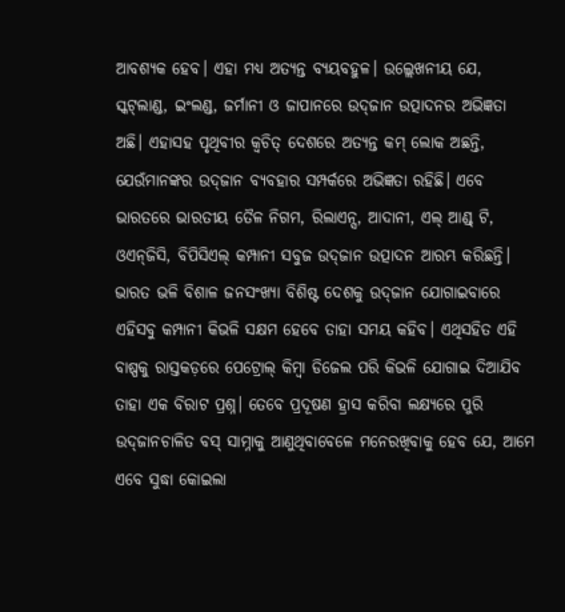ଆବଶ୍ୟକ ହେବ। ଏହା ମଧ୍ୟ ଅତ୍ୟନ୍ତ ବ୍ୟୟବହୁଳ। ଉଲ୍ଲେଖନୀୟ ଯେ, ସ୍କଟ୍‌ଲାଣ୍ଡ, ଇଂଲଣ୍ଡ, ଜର୍ମାନୀ ଓ ଜାପାନରେ ଉଦ୍‌ଜାନ ଉତ୍ପାଦନର ଅଭିଜ୍ଞତା ଅଛି। ଏହାସହ ପୃଥିବୀର କ୍ୱଚିତ୍‌ ଦେଶରେ ଅତ୍ୟନ୍ତ କମ୍‌ ଲୋକ ଅଛନ୍ତି, ଯେଉଁମାନଙ୍କର ଉଦ୍‌ଜାନ ବ୍ୟବହାର ସମ୍ପର୍କରେ ଅଭିଜ୍ଞତା ରହିଛି। ଏବେ ଭାରତରେ ଭାରତୀୟ ତୈଳ ନିଗମ, ରିଲାଏନ୍ସ, ଆଦାନୀ, ଏଲ୍‌ ଆଣ୍ଡ୍‌ ଟି, ଓଏନ୍‌ଜିସି, ବିପିସିଏଲ୍‌ କମ୍ପାନୀ ସବୁଜ ଉଦ୍‌ଜାନ ଉତ୍ପାଦନ ଆରମ୍ଭ କରିଛନ୍ତି। ଭାରତ ଭଳି ବିଶାଳ ଜନସଂଖ୍ୟା ବିଶିଷ୍ଟ ଦେଶକୁ ଉଦ୍‌ଜାନ ଯୋଗାଇବାରେ ଏହିସବୁ କମ୍ପାନୀ କିଭଳି ସକ୍ଷମ ହେବେ ତାହା ସମୟ କହିବ। ଏଥିସହିତ ଏହି ବାଷ୍ପକୁ ରାସ୍ତକଡ଼ରେ ପେଟ୍ରୋଲ୍‌ କିମ୍ବା ଡିଜେଲ ପରି କିଭଳି ଯୋଗାଇ ଦିଆଯିବ ତାହା ଏକ ବିରାଟ ପ୍ରଶ୍ନ। ତେବେ ପ୍ରଦୂଷଣ ହ୍ରାସ କରିବା ଲକ୍ଷ୍ୟରେ ପୁରି ଉଦ୍‌ଜାନଚାଳିତ ବସ୍‌ ସାମ୍ନାକୁ ଆଣୁଥିବାବେଳେ ମନେରଖିବାକୁ ହେବ ଯେ, ଆମେ ଏବେ ସୁଦ୍ଧା କୋଇଲା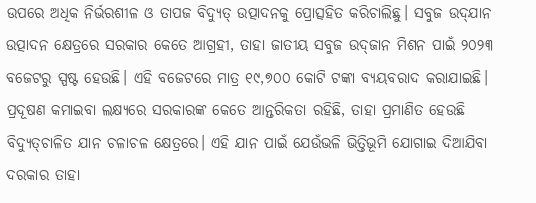ଉପରେ ଅଧିକ ନିର୍ଭରଶୀଳ ଓ ତାପଜ ବିଦ୍ୟୁତ୍‌ ଉତ୍ପାଦନକୁ ପ୍ରୋତ୍ସହିତ କରିଚାଲିଛୁ। ସବୁଜ ଉଦ୍‌ଯାନ ଉତ୍ପାଦନ କ୍ଷେତ୍ରରେ ସରକାର କେତେ ଆଗ୍ରହୀ, ତାହା ଜାତୀୟ ସବୁଜ ଉଦ୍‌ଜାନ ମିଶନ ପାଇଁ ୨୦୨୩ ବଜେଟରୁ ସ୍ପଷ୍ଟ ହେଉଛି। ଏହି ବଜେଟରେ ମାତ୍ର ୧୯,୭୦୦ କୋଟି ଟଙ୍କା ବ୍ୟୟବରାଦ କରାଯାଇଛି।
ପ୍ରଦୂଷଣ କମାଇବା ଲକ୍ଷ୍ୟରେ ସରକାରଙ୍କ କେତେ ଆନ୍ତରିକତା ରହିଛି, ତାହା ପ୍ରମାଣିତ ହେଉଛି ବିଦ୍ୟୁତ୍‌ଚାଳିତ ଯାନ ଚଳାଚଳ କ୍ଷେତ୍ରରେ। ଏହି ଯାନ ପାଇଁ ଯେଉଁଭଳି ଭିତ୍ତିଭୂମି ଯୋଗାଇ ଦିଆଯିବା ଦରକାର ତାହା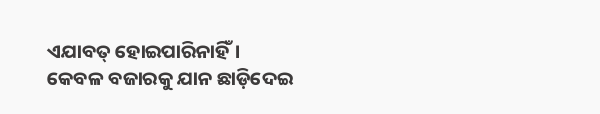ଏଯାବତ୍‌ ହୋଇପାରିନାହିଁ। କେବଳ ବଜାରକୁ ଯାନ ଛାଡ଼ିଦେଇ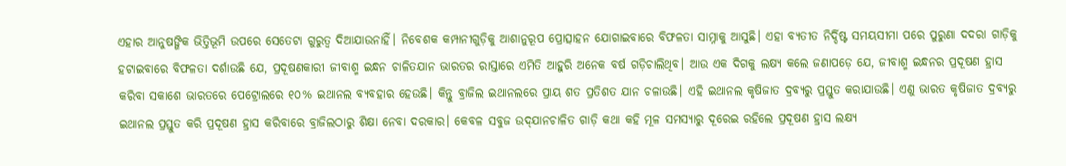ଏହାର ଆନୁଷଙ୍ଗିକ ଭିତ୍ତିଭୂମି ଉପରେ ସେତେଟା ଗୁରୁତ୍ୱ ଦିଆଯାଉନାହିଁ। ନିବେଶକ କମ୍ପାନୀଗୁଡ଼ିକୁ ଆଶାନୁରୂପ ପ୍ରୋତ୍ସାହନ ଯୋଗାଇବାରେ ବିଫଳତା ସାମ୍ନାକୁ ଆସୁଛି। ଏହା ବ୍ୟତୀତ ନିର୍ଦ୍ଦିଷ୍ଟ ସମୟସୀମା ପରେ ପୁରୁଣା ଦଦରା ଗାଡ଼ିକୁ ହଟାଇବାରେ ବିଫଳତା ଦର୍ଶାଉଛି ଯେ, ପ୍ରଦୂଷଣକାରୀ ଜୀବାଶ୍ମ ଇନ୍ଧନ ଚାଳିତଯାନ ଭାରତର ରାସ୍ତାରେ ଏମିତି ଆହୁରି ଅନେକ ବର୍ଷ ଗଡ଼ିଚାଲିଥିବ। ଆଉ ଏକ ଦିଗକୁ ଲକ୍ଷ୍ୟ କଲେ ଜଣାପଡ଼େ ଯେ, ଜୀବାଶ୍ମ ଇନ୍ଧନର ପ୍ରଦୂଷଣ ହ୍ରାସ କରିବା ସକାଶେ ଭାରତରେ ପେଟ୍ରୋଲରେ ୧୦% ଇଥାନଲ ବ୍ୟବହାର ହେଉଛି। କିନ୍ତୁ ବ୍ରାଜିଲ ଇଥାନଲରେ ପ୍ରାୟ ଶତ ପ୍ରତିଶତ ଯାନ ଚଳାଉଛି। ଏହି ଇଥାନଲ କୃଷିଜାତ ଦ୍ରବ୍ୟରୁ ପ୍ରସ୍ତୁତ କରାଯାଉଛି। ଏଣୁ ଭାରତ କୃଷିଜାତ ଦ୍ରବ୍ୟରୁ ଇଥାନଲ ପ୍ରସ୍ତୁତ କରି ପ୍ରଦୂଷଣ ହ୍ରାସ କରିବାରେ ବ୍ରାଜିଲଠାରୁ ଶିକ୍ଷା ନେବା ଦରକାର। କେବଳ ସବୁଜ ଉଦ୍‌ଯାନଚାଳିତ ଗାଡ଼ି କଥା କହି ମୂଳ ସମସ୍ୟାରୁ ଦୂରେଇ ରହିଲେ ପ୍ରଦୂଷଣ ହ୍ରାସ ଲକ୍ଷ୍ୟ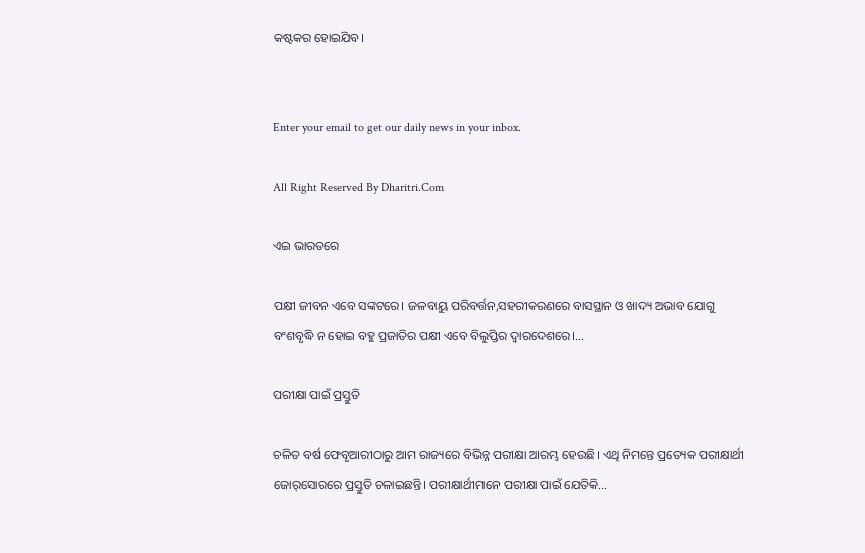କଷ୍ଟକର ହୋଇଯିବ।


Enter your email to get our daily news in your inbox.

All Right Reserved By Dharitri.Com

ଏଇ ଭାରତରେ

ପକ୍ଷୀ ଜୀବନ ଏବେ ସଙ୍କଟରେ। ଜଳବାୟୁ ପରିବର୍ତ୍ତନ,ସହରୀକରଣରେ ବାସସ୍ଥାନ ଓ ଖାଦ୍ୟ ଅଭାବ ଯୋଗୁ ବଂଶବୃଦ୍ଧି ନ ହୋଇ ବହୁ ପ୍ରଜାତିର ପକ୍ଷୀ ଏବେ ବିଲୁପ୍ତିର ଦ୍ୱାରଦେଶରେ।…

ପରୀକ୍ଷା ପାଇଁ ପ୍ରସ୍ତୁତି

ଚଳିତ ବର୍ଷ ଫେବୃଆରୀଠାରୁ ଆମ ରାଜ୍ୟରେ ବିଭିନ୍ନ ପରୀକ୍ଷା ଆରମ୍ଭ ହେଉଛି। ଏଥି ନିମନ୍ତେ ପ୍ରତ୍ୟେକ ପରୀକ୍ଷାର୍ଥୀ ଜୋର୍‌ସୋରରେ ପ୍ରସ୍ତୁତି ଚଳାଇଛନ୍ତି। ପରୀକ୍ଷାର୍ଥୀମାନେ ପରୀକ୍ଷା ପାଇଁ ଯେତିକି…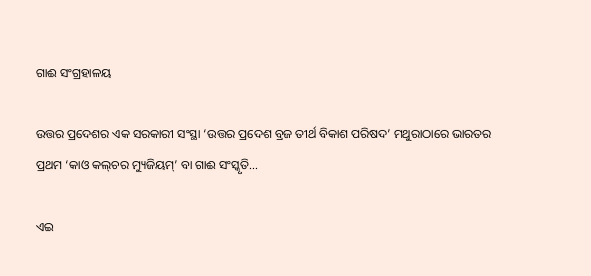ଗାଈ ସଂଗ୍ରହାଳୟ

ଉତ୍ତର ପ୍ରଦେଶର ଏକ ସରକାରୀ ସଂସ୍ଥା ‘ଉତ୍ତର ପ୍ରଦେଶ ବ୍ରଜ ତୀର୍ଥ ବିକାଶ ପରିଷଦ’ ମଥୁରାଠାରେ ଭାରତର ପ୍ରଥମ ‘କାଓ କଲ୍‌ଚର ମ୍ୟୁଜିୟମ୍‌’ ବା ଗାଈ ସଂସ୍କୃତି…

ଏଇ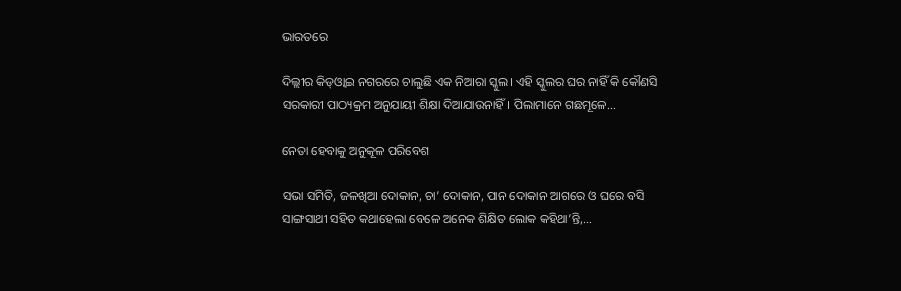ଭାରତରେ

ଦିଲ୍ଲୀର କିଡ୍‌ଓ୍ବାଇ ନଗରରେ ଚାଲୁଛି ଏକ ନିଆରା ସ୍କୁଲ। ଏହି ସ୍କୁଲର ଘର ନାହିଁ କି କୌଣସି ସରକାରୀ ପାଠ୍ୟକ୍ରମ ଅନୁଯାୟୀ ଶିକ୍ଷା ଦିଆଯାଉନାହିଁ। ପିଲାମାନେ ଗଛମୂଳେ…

ନେତା ହେବାକୁ ଅନୁକୂଳ ପରିବେଶ

ସଭା ସମିତି, ଜଳଖିଆ ଦୋକାନ, ଚା’ ଦୋକାନ, ପାନ ଦୋକାନ ଆଗରେ ଓ ଘରେ ବସି ସାଙ୍ଗସାଥୀ ସହିତ କଥାହେଲା ବେଳେ ଅନେକ ଶିକ୍ଷିତ ଲୋକ କହିଥା’ନ୍ତି,…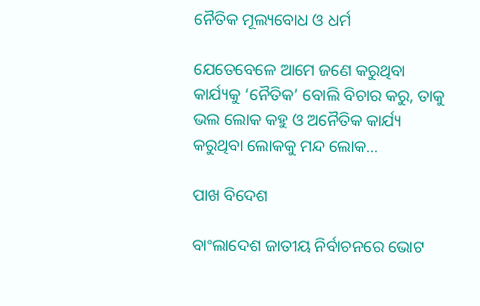ନୈତିକ ମୂଲ୍ୟବୋଧ ଓ ଧର୍ମ

ଯେତେବେଳେ ଆମେ ଜଣେ କରୁଥିବା କାର୍ଯ୍ୟକୁ ‘ନୈତିକ’ ବୋଲି ବିଚାର କରୁ, ତାକୁ ଭଲ ଲୋକ କହୁ ଓ ଅନୈତିକ କାର୍ଯ୍ୟ କରୁଥିବା ଲୋକକୁ ମନ୍ଦ ଲୋକ…

ପାଖ ବିଦେଶ

ବାଂଲାଦେଶ ଜାତୀୟ ନିର୍ବାଚନରେ ଭୋଟ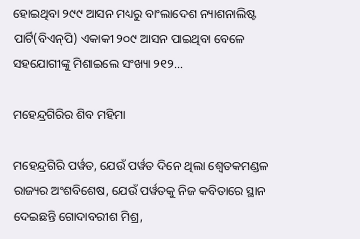ହୋଇଥିବା ୨୯୯ ଆସନ ମଧ୍ୟରୁ ବାଂଲାଦେଶ ନ୍ୟାଶନାଲିଷ୍ଟ ପାର୍ଟି(ବିଏନ୍‌ପି) ଏକାକୀ ୨୦୯ ଆସନ ପାଇଥିବା ବେଳେ ସହଯୋଗୀଙ୍କୁ ମିଶାଇଲେ ସଂଖ୍ୟା ୨୧୨…

ମହେନ୍ଦ୍ରଗିରିର ଶିବ ମହିମା

ମହେନ୍ଦ୍ରଗିରି ପର୍ୱତ, ଯେଉଁ ପର୍ୱତ ଦିନେ ଥିଲା ଶ୍ୱେତକମଣ୍ଡଳ ରାଜ୍ୟର ଅଂଶବିଶେଷ, ଯେଉଁ ପର୍ୱତକୁ ନିଜ କବିତାରେ ସ୍ଥାନ ଦେଇଛନ୍ତି ଗୋଦାବରୀଶ ମିଶ୍ର,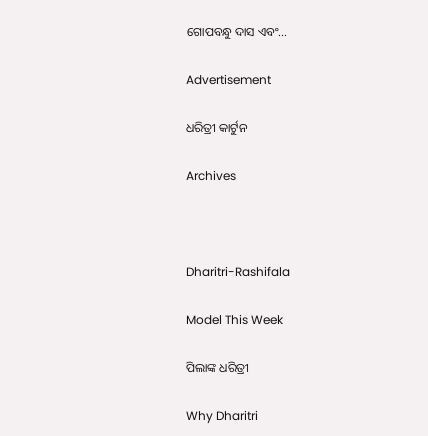ଗୋପବନ୍ଧୁ ଦାସ ଏବଂ…

Advertisement

ଧରିତ୍ରୀ କାର୍ଟୁନ

Archives



Dharitri-Rashifala

Model This Week

ପିଲାଙ୍କ ଧରିତ୍ରୀ

Why Dharitri